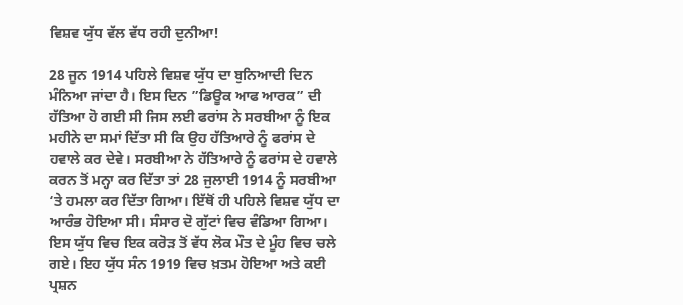ਵਿਸ਼ਵ ਯੁੱਧ ਵੱਲ ਵੱਧ ਰਹੀ ਦੁਨੀਆ!

28 ਜੂਨ 1914 ਪਹਿਲੇ ਵਿਸ਼ਵ ਯੁੱਧ ਦਾ ਬੁਨਿਆਦੀ ਦਿਨ ਮੰਨਿਆ ਜਾਂਦਾ ਹੈ। ਇਸ ਦਿਨ ”ਡਿਊਕ ਆਫ ਆਰਕ” ਦੀ ਹੱਤਿਆ ਹੋ ਗਈ ਸੀ ਜਿਸ ਲਈ ਫਰਾਂਸ ਨੇ ਸਰਬੀਆ ਨੂੰ ਇਕ ਮਹੀਨੇ ਦਾ ਸਮਾਂ ਦਿੱਤਾ ਸੀ ਕਿ ਉਹ ਹੱਤਿਆਰੇ ਨੂੰ ਫਰਾਂਸ ਦੇ ਹਵਾਲੇ ਕਰ ਦੇਵੇ। ਸਰਬੀਆ ਨੇ ਹੱਤਿਆਰੇ ਨੂੰ ਫਰਾਂਸ ਦੇ ਹਵਾਲੇ ਕਰਨ ਤੋਂ ਮਨ੍ਹਾ ਕਰ ਦਿੱਤਾ ਤਾਂ 28 ਜੁਲਾਈ 1914 ਨੂੰ ਸਰਬੀਆ ‘ਤੇ ਹਮਲਾ ਕਰ ਦਿੱਤਾ ਗਿਆ। ਇੱਥੋਂ ਹੀ ਪਹਿਲੇ ਵਿਸ਼ਵ ਯੁੱਧ ਦਾ ਆਰੰਭ ਹੋਇਆ ਸੀ। ਸੰਸਾਰ ਦੋ ਗੁੱਟਾਂ ਵਿਚ ਵੰਡਿਆ ਗਿਆ। ਇਸ ਯੁੱਧ ਵਿਚ ਇਕ ਕਰੋੜ ਤੋਂ ਵੱਧ ਲੋਕ ਮੌਤ ਦੇ ਮੂੰਹ ਵਿਚ ਚਲੇ ਗਏ। ਇਹ ਯੁੱਧ ਸੰਨ 1919 ਵਿਚ ਖ਼ਤਮ ਹੋਇਆ ਅਤੇ ਕਈ ਪ੍ਰਸ਼ਨ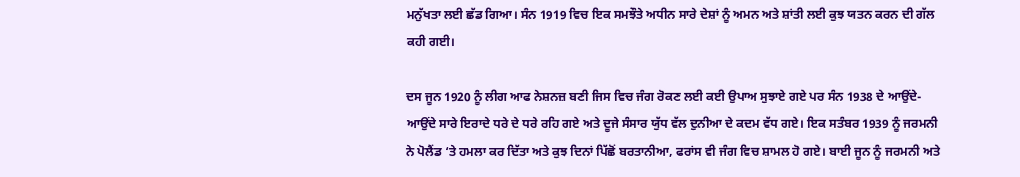ਮਨੁੱਖਤਾ ਲਈ ਛੱਡ ਗਿਆ। ਸੰਨ 1919 ਵਿਚ ਇਕ ਸਮਝੌਤੇ ਅਧੀਨ ਸਾਰੇ ਦੇਸ਼ਾਂ ਨੂੰ ਅਮਨ ਅਤੇ ਸ਼ਾਂਤੀ ਲਈ ਕੁਝ ਯਤਨ ਕਰਨ ਦੀ ਗੱਲ ਕਹੀ ਗਈ।

ਦਸ ਜੂਨ 1920 ਨੂੰ ਲੀਗ ਆਫ ਨੇਸ਼ਨਜ਼ ਬਣੀ ਜਿਸ ਵਿਚ ਜੰਗ ਰੋਕਣ ਲਈ ਕਈ ਉਪਾਅ ਸੁਝਾਏ ਗਏ ਪਰ ਸੰਨ 1938 ਦੇ ਆਉਂਦੇ-ਆਉਂਦੇ ਸਾਰੇ ਇਰਾਦੇ ਧਰੇ ਦੇ ਧਰੇ ਰਹਿ ਗਏ ਅਤੇ ਦੂਜੇ ਸੰਸਾਰ ਯੁੱਧ ਵੱਲ ਦੁਨੀਆ ਦੇ ਕਦਮ ਵੱਧ ਗਏ। ਇਕ ਸਤੰਬਰ 1939 ਨੂੰ ਜਰਮਨੀ ਨੇ ਪੋਲੈਂਡ ‘ਤੇ ਹਮਲਾ ਕਰ ਦਿੱਤਾ ਅਤੇ ਕੁਝ ਦਿਨਾਂ ਪਿੱਛੋਂ ਬਰਤਾਨੀਆ, ਫਰਾਂਸ ਵੀ ਜੰਗ ਵਿਚ ਸ਼ਾਮਲ ਹੋ ਗਏ। ਬਾਈ ਜੂਨ ਨੂੰ ਜਰਮਨੀ ਅਤੇ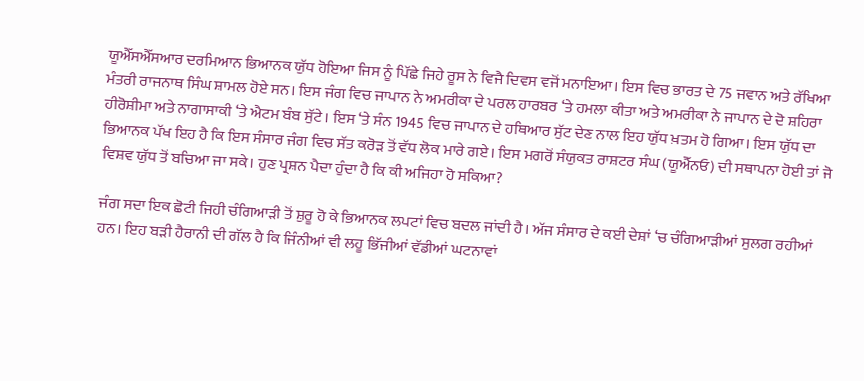ਯੂਐੱਸਐੱਸਆਰ ਦਰਮਿਆਨ ਭਿਆਨਕ ਯੁੱਧ ਹੋਇਆ ਜਿਸ ਨੂੰ ਪਿੱਛੇ ਜਿਹੇ ਰੂਸ ਨੇ ਵਿਜੈ ਦਿਵਸ ਵਜੋਂ ਮਨਾਇਆ। ਇਸ ਵਿਚ ਭਾਰਤ ਦੇ 75 ਜਵਾਨ ਅਤੇ ਰੱਖਿਆ ਮੰਤਰੀ ਰਾਜਨਾਥ ਸਿੰਘ ਸ਼ਾਮਲ ਹੋਏ ਸਨ। ਇਸ ਜੰਗ ਵਿਚ ਜਾਪਾਨ ਨੇ ਅਮਰੀਕਾ ਦੇ ਪਰਲ ਹਾਰਬਰ ‘ਤੇ ਹਮਲਾ ਕੀਤਾ ਅਤੇ ਅਮਰੀਕਾ ਨੇ ਜਾਪਾਨ ਦੇ ਦੋ ਸ਼ਹਿਰਾ ਹੀਰੋਸ਼ੀਮਾ ਅਤੇ ਨਾਗਾਸਾਕੀ ‘ਤੇ ਐਟਮ ਬੰਬ ਸੁੱਟੇ। ਇਸ ‘ਤੇ ਸੰਨ 1945 ਵਿਚ ਜਾਪਾਨ ਦੇ ਹਥਿਆਰ ਸੁੱਟ ਦੇਣ ਨਾਲ ਇਹ ਯੁੱਧ ਖ਼ਤਮ ਹੋ ਗਿਆ। ਇਸ ਯੁੱਧ ਦਾ ਭਿਆਨਕ ਪੱਖ ਇਹ ਹੈ ਕਿ ਇਸ ਸੰਸਾਰ ਜੰਗ ਵਿਚ ਸੱਤ ਕਰੋੜ ਤੋਂ ਵੱਧ ਲੋਕ ਮਾਰੇ ਗਏ। ਇਸ ਮਗਰੋਂ ਸੰਯੁਕਤ ਰਾਸ਼ਟਰ ਸੰਘ (ਯੂਐੱਨਓ) ਦੀ ਸਥਾਪਨਾ ਹੋਈ ਤਾਂ ਜੋ ਵਿਸ਼ਵ ਯੁੱਧ ਤੋਂ ਬਚਿਆ ਜਾ ਸਕੇ। ਹੁਣ ਪ੍ਰਸ਼ਨ ਪੈਦਾ ਹੁੰਦਾ ਹੈ ਕਿ ਕੀ ਅਜਿਹਾ ਹੋ ਸਕਿਆ?

ਜੰਗ ਸਦਾ ਇਕ ਛੋਟੀ ਜਿਹੀ ਚੰਗਿਆੜੀ ਤੋਂ ਸ਼ੁਰੂ ਹੋ ਕੇ ਭਿਆਨਕ ਲਪਟਾਂ ਵਿਚ ਬਦਲ ਜਾਂਦੀ ਹੈ। ਅੱਜ ਸੰਸਾਰ ਦੇ ਕਈ ਦੇਸ਼ਾਂ ‘ਚ ਚੰਗਿਆੜੀਆਂ ਸੁਲਗ ਰਹੀਆਂ ਹਨ। ਇਹ ਬੜੀ ਹੈਰਾਨੀ ਦੀ ਗੱਲ ਹੈ ਕਿ ਜਿੰਨੀਆਂ ਵੀ ਲਹੂ ਭਿੱਜੀਆਂ ਵੱਡੀਆਂ ਘਟਨਾਵਾਂ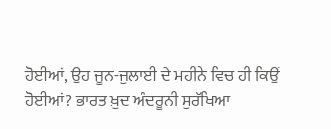ਹੋਈਆਂ, ਉਹ ਜੂਨ-ਜੁਲਾਈ ਦੇ ਮਹੀਨੇ ਵਿਚ ਹੀ ਕਿਉਂ ਹੋਈਆਂ? ਭਾਰਤ ਖ਼ੁਦ ਅੰਦਰੂਨੀ ਸੁਰੱਖਿਆ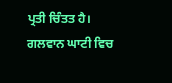ਪ੍ਰਤੀ ਚਿੰਤਤ ਹੈ। ਗਲਵਾਨ ਘਾਟੀ ਵਿਚ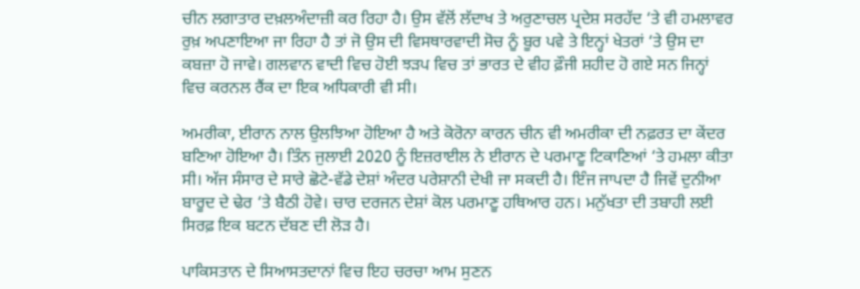ਚੀਨ ਲਗਾਤਾਰ ਦਖ਼ਲਅੰਦਾਜ਼ੀ ਕਰ ਰਿਹਾ ਹੈ। ਉਸ ਵੱਲੋਂ ਲੱਦਾਖ ਤੇ ਅਰੁਣਾਚਲ ਪ੍ਰਦੇਸ਼ ਸਰਹੱਦ ‘ਤੇ ਵੀ ਹਮਲਾਵਰ ਰੁਖ਼ ਅਪਣਾਇਆ ਜਾ ਰਿਹਾ ਹੈ ਤਾਂ ਜੋ ਉਸ ਦੀ ਵਿਸਥਾਰਵਾਦੀ ਸੋਚ ਨੂੰ ਬੂਰ ਪਵੇ ਤੇ ਇਨ੍ਹਾਂ ਖੇਤਰਾਂ ‘ਤੇ ਉਸ ਦਾ ਕਬਜ਼ਾ ਹੋ ਜਾਵੇ। ਗਲਵਾਨ ਵਾਦੀ ਵਿਚ ਹੋਈ ਝੜਪ ਵਿਚ ਤਾਂ ਭਾਰਤ ਦੇ ਵੀਹ ਫ਼ੌਜੀ ਸ਼ਹੀਦ ਹੋ ਗਏ ਸਨ ਜਿਨ੍ਹਾਂ ਵਿਚ ਕਰਨਲ ਰੈਂਕ ਦਾ ਇਕ ਅਧਿਕਾਰੀ ਵੀ ਸੀ।

ਅਮਰੀਕਾ, ਈਰਾਨ ਨਾਲ ਉਲਝਿਆ ਹੋਇਆ ਹੈ ਅਤੇ ਕੋਰੋਨਾ ਕਾਰਨ ਚੀਨ ਵੀ ਅਮਰੀਕਾ ਦੀ ਨਫ਼ਰਤ ਦਾ ਕੇਂਦਰ ਬਣਿਆ ਹੋਇਆ ਹੈ। ਤਿੰਨ ਜੁਲਾਈ 2020 ਨੂੰ ਇਜ਼ਰਾਈਲ ਨੇ ਈਰਾਨ ਦੇ ਪਰਮਾਣੂ ਟਿਕਾਣਿਆਂ ‘ਤੇ ਹਮਲਾ ਕੀਤਾ ਸੀ। ਅੱਜ ਸੰਸਾਰ ਦੇ ਸਾਰੇ ਛੋਟੇ-ਵੱਡੇ ਦੇਸ਼ਾਂ ਅੰਦਰ ਪਰੇਸ਼ਾਨੀ ਦੇਖੀ ਜਾ ਸਕਦੀ ਹੈ। ਇੰਜ ਜਾਪਦਾ ਹੈ ਜਿਵੇਂ ਦੁਨੀਆ ਬਾਰੂਦ ਦੇ ਢੇਰ ‘ਤੇ ਬੈਠੀ ਹੋਵੇ। ਚਾਰ ਦਰਜਨ ਦੇਸ਼ਾਂ ਕੋਲ ਪਰਮਾਣੂ ਹਥਿਆਰ ਹਨ। ਮਨੁੱਖਤਾ ਦੀ ਤਬਾਹੀ ਲਈ ਸਿਰਫ਼ ਇਕ ਬਟਨ ਦੱਬਣ ਦੀ ਲੋੜ ਹੈ।

ਪਾਕਿਸਤਾਨ ਦੇ ਸਿਆਸਤਦਾਨਾਂ ਵਿਚ ਇਹ ਚਰਚਾ ਆਮ ਸੁਣਨ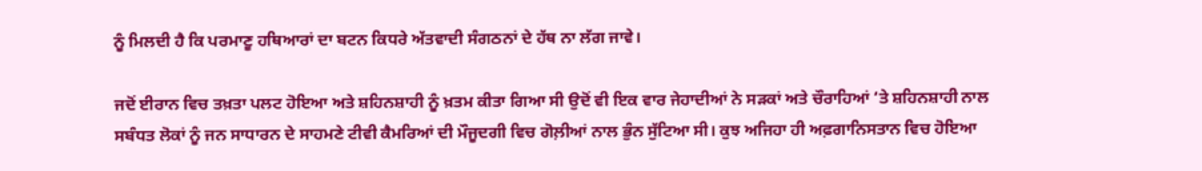ਨੂੰ ਮਿਲਦੀ ਹੈ ਕਿ ਪਰਮਾਣੂ ਹਥਿਆਰਾਂ ਦਾ ਬਟਨ ਕਿਧਰੇ ਅੱਤਵਾਦੀ ਸੰਗਠਨਾਂ ਦੇ ਹੱਥ ਨਾ ਲੱਗ ਜਾਵੇ।

ਜਦੋਂ ਈਰਾਨ ਵਿਚ ਤਖ਼ਤਾ ਪਲਟ ਹੋਇਆ ਅਤੇ ਸ਼ਹਿਨਸ਼ਾਹੀ ਨੂੰ ਖ਼ਤਮ ਕੀਤਾ ਗਿਆ ਸੀ ਉਦੋਂ ਵੀ ਇਕ ਵਾਰ ਜੇਹਾਦੀਆਂ ਨੇ ਸੜਕਾਂ ਅਤੇ ਚੌਰਾਹਿਆਂ ‘ਤੇ ਸ਼ਹਿਨਸ਼ਾਹੀ ਨਾਲ ਸਬੰਧਤ ਲੋਕਾਂ ਨੂੰ ਜਨ ਸਾਧਾਰਨ ਦੇ ਸਾਹਮਣੇ ਟੀਵੀ ਕੈਮਰਿਆਂ ਦੀ ਮੌਜੂਦਗੀ ਵਿਚ ਗੋਲ਼ੀਆਂ ਨਾਲ ਭੁੰਨ ਸੁੱਟਿਆ ਸੀ। ਕੁਝ ਅਜਿਹਾ ਹੀ ਅਫ਼ਗਾਨਿਸਤਾਨ ਵਿਚ ਹੋਇਆ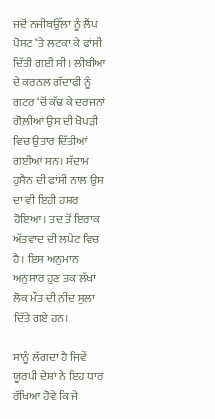ਜਦੋਂ ਨਜੀਬਉੱਲਾ ਨੂੰ ਲੈਂਪ ਪੋਸਟ ‘ਤੇ ਲਟਕਾ ਕੇ ਫਾਂਸੀ ਦਿੱਤੀ ਗਈ ਸੀ। ਲੀਬੀਆ ਦੇ ਕਰਨਲ ਗੱਦਾਫੀ ਨੂੰ ਗਟਰ ‘ਚੋਂ ਕੱਢ ਕੇ ਦਰਜਨਾਂ ਗੋਲ਼ੀਆਂ ਉਸ ਦੀ ਖੋਪੜੀ ਵਿਚ ਉਤਾਰ ਦਿੱਤੀਆਂ ਗਈਆਂ ਸਨ। ਸੱਦਾਮ ਹੁਸੈਨ ਦੀ ਫਾਂਸੀ ਨਾਲ ਉਸ ਦਾ ਵੀ ਇਹੀ ਹਸ਼ਰ ਹੋਇਆ। ਤਦ ਤੋਂ ਇਰਾਕ ਅੱਤਵਾਦ ਦੀ ਲਪੇਟ ਵਿਚ ਹੈ। ਇਸ ਅਨੁਮਾਨ ਅਨੁਸਾਰ ਹੁਣ ਤਕ ਲੱਖਾਂ ਲੋਕ ਮੌਤ ਦੀ ਨੀਂਦ ਸੁਲਾ ਦਿੱਤੇ ਗਏ ਹਨ।

ਸਾਨੂੰ ਲੱਗਦਾ ਹੈ ਜਿਵੇਂ ਯੂਰਪੀ ਦੇਸ਼ਾਂ ਨੇ ਇਹ ਧਾਰ ਰੱਖਿਆ ਹੋਵੇ ਕਿ ਜੇ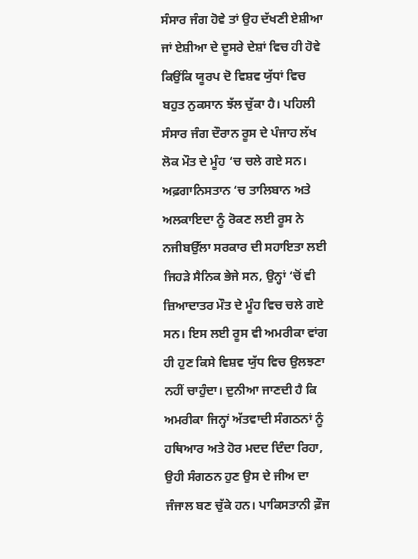ਸੰਸਾਰ ਜੰਗ ਹੋਵੇ ਤਾਂ ਉਹ ਦੱਖਣੀ ਏਸ਼ੀਆ ਜਾਂ ਏਸ਼ੀਆ ਦੇ ਦੂਸਰੇ ਦੇਸ਼ਾਂ ਵਿਚ ਹੀ ਹੋਵੇ ਕਿਉਂਕਿ ਯੂਰਪ ਦੋ ਵਿਸ਼ਵ ਯੁੱਧਾਂ ਵਿਚ ਬਹੁਤ ਨੁਕਸਾਨ ਝੱਲ ਚੁੱਕਾ ਹੈ। ਪਹਿਲੀ ਸੰਸਾਰ ਜੰਗ ਦੌਰਾਨ ਰੂਸ ਦੇ ਪੰਜਾਹ ਲੱਖ ਲੋਕ ਮੌਤ ਦੇ ਮੂੰਹ ‘ਚ ਚਲੇ ਗਏ ਸਨ। ਅਫ਼ਗਾਨਿਸਤਾਨ ‘ਚ ਤਾਲਿਬਾਨ ਅਤੇ ਅਲਕਾਇਦਾ ਨੂੰ ਰੋਕਣ ਲਈ ਰੂਸ ਨੇ ਨਜੀਬਉੱਲਾ ਸਰਕਾਰ ਦੀ ਸਹਾਇਤਾ ਲਈ ਜਿਹੜੇ ਸੈਨਿਕ ਭੇਜੇ ਸਨ, ਉਨ੍ਹਾਂ ‘ਚੋਂ ਵੀ ਜ਼ਿਆਦਾਤਰ ਮੌਤ ਦੇ ਮੂੰਹ ਵਿਚ ਚਲੇ ਗਏ ਸਨ। ਇਸ ਲਈ ਰੂਸ ਵੀ ਅਮਰੀਕਾ ਵਾਂਗ ਹੀ ਹੁਣ ਕਿਸੇ ਵਿਸ਼ਵ ਯੁੱਧ ਵਿਚ ਉਲਝਣਾ ਨਹੀਂ ਚਾਹੁੰਦਾ। ਦੁਨੀਆ ਜਾਣਦੀ ਹੈ ਕਿ ਅਮਰੀਕਾ ਜਿਨ੍ਹਾਂ ਅੱਤਵਾਦੀ ਸੰਗਠਨਾਂ ਨੂੰ ਹਥਿਆਰ ਅਤੇ ਹੋਰ ਮਦਦ ਦਿੰਦਾ ਰਿਹਾ, ਉਹੀ ਸੰਗਠਨ ਹੁਣ ਉਸ ਦੇ ਜੀਅ ਦਾ ਜੰਜਾਲ ਬਣ ਚੁੱਕੇ ਹਨ। ਪਾਕਿਸਤਾਨੀ ਫ਼ੌਜ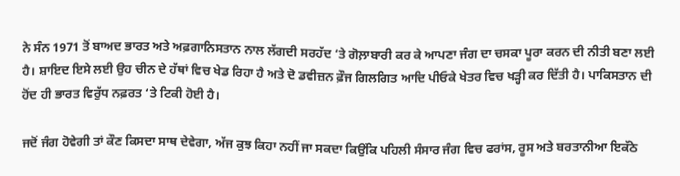ਨੇ ਸੰਨ 1971 ਤੋਂ ਬਾਅਦ ਭਾਰਤ ਅਤੇ ਅਫ਼ਗਾਨਿਸਤਾਨ ਨਾਲ ਲੱਗਦੀ ਸਰਹੱਦ ‘ਤੇ ਗੋਲ਼ਾਬਾਰੀ ਕਰ ਕੇ ਆਪਣਾ ਜੰਗ ਦਾ ਚਸਕਾ ਪੂਰਾ ਕਰਨ ਦੀ ਨੀਤੀ ਬਣਾ ਲਈ ਹੈ। ਸ਼ਾਇਦ ਇਸੇ ਲਈ ਉਹ ਚੀਨ ਦੇ ਹੱਥਾਂ ਵਿਚ ਖੇਡ ਰਿਹਾ ਹੈ ਅਤੇ ਦੋ ਡਵੀਜ਼ਨ ਫ਼ੌਜ ਗਿਲਗਿਤ ਆਦਿ ਪੀਓਕੇ ਖੇਤਰ ਵਿਚ ਖੜ੍ਹੀ ਕਰ ਦਿੱਤੀ ਹੈ। ਪਾਕਿਸਤਾਨ ਦੀ ਹੋਂਦ ਹੀ ਭਾਰਤ ਵਿਰੁੱਧ ਨਫ਼ਰਤ ‘ਤੇ ਟਿਕੀ ਹੋਈ ਹੈ।

ਜਦੋਂ ਜੰਗ ਹੋਵੇਗੀ ਤਾਂ ਕੌਣ ਕਿਸਦਾ ਸਾਥ ਦੇਵੇਗਾ, ਅੱਜ ਕੁਝ ਕਿਹਾ ਨਹੀਂ ਜਾ ਸਕਦਾ ਕਿਉਂਕਿ ਪਹਿਲੀ ਸੰਸਾਰ ਜੰਗ ਵਿਚ ਫਰਾਂਸ, ਰੂਸ ਅਤੇ ਬਰਤਾਨੀਆ ਇਕੱਠੇ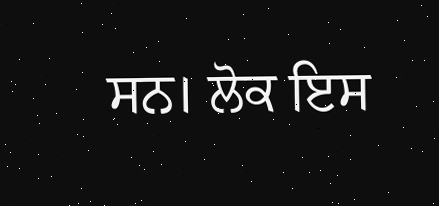ਸਨ। ਲੋਕ ਇਸ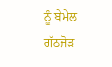ਨੂੰ ਬੇਮੇਲ ਗੱਠਜੋੜ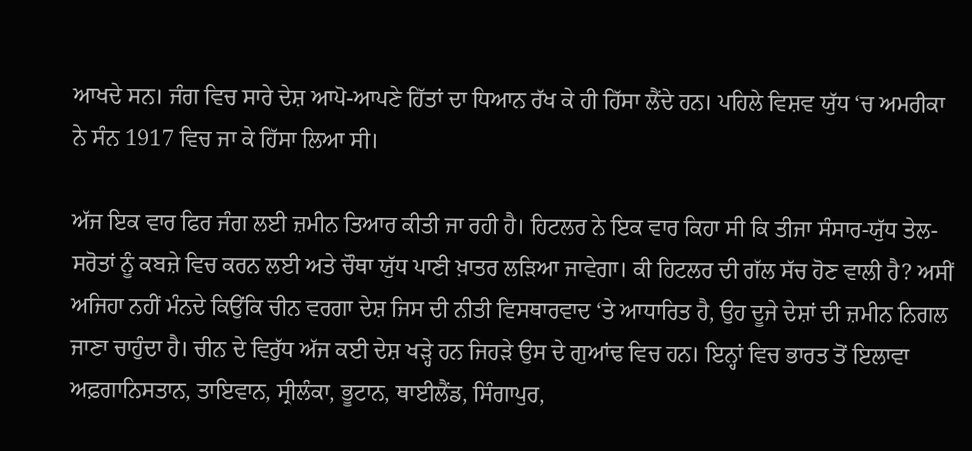ਆਖਦੇ ਸਨ। ਜੰਗ ਵਿਚ ਸਾਰੇ ਦੇਸ਼ ਆਪੋ-ਆਪਣੇ ਹਿੱਤਾਂ ਦਾ ਧਿਆਨ ਰੱਖ ਕੇ ਹੀ ਹਿੱਸਾ ਲੈਂਦੇ ਹਨ। ਪਹਿਲੇ ਵਿਸ਼ਵ ਯੁੱਧ ‘ਚ ਅਮਰੀਕਾ ਨੇ ਸੰਨ 1917 ਵਿਚ ਜਾ ਕੇ ਹਿੱਸਾ ਲਿਆ ਸੀ।

ਅੱਜ ਇਕ ਵਾਰ ਫਿਰ ਜੰਗ ਲਈ ਜ਼ਮੀਨ ਤਿਆਰ ਕੀਤੀ ਜਾ ਰਹੀ ਹੈ। ਹਿਟਲਰ ਨੇ ਇਕ ਵਾਰ ਕਿਹਾ ਸੀ ਕਿ ਤੀਜਾ ਸੰਸਾਰ-ਯੁੱਧ ਤੇਲ-ਸਰੋਤਾਂ ਨੂੰ ਕਬਜ਼ੇ ਵਿਚ ਕਰਨ ਲਈ ਅਤੇ ਚੌਥਾ ਯੁੱਧ ਪਾਣੀ ਖ਼ਾਤਰ ਲੜਿਆ ਜਾਵੇਗਾ। ਕੀ ਹਿਟਲਰ ਦੀ ਗੱਲ ਸੱਚ ਹੋਣ ਵਾਲੀ ਹੈ? ਅਸੀਂ ਅਜਿਹਾ ਨਹੀਂ ਮੰਨਦੇ ਕਿਉਂਕਿ ਚੀਨ ਵਰਗਾ ਦੇਸ਼ ਜਿਸ ਦੀ ਨੀਤੀ ਵਿਸਥਾਰਵਾਦ ‘ਤੇ ਆਧਾਰਿਤ ਹੈ, ਉਹ ਦੂਜੇ ਦੇਸ਼ਾਂ ਦੀ ਜ਼ਮੀਨ ਨਿਗਲ ਜਾਣਾ ਚਾਹੁੰਦਾ ਹੈ। ਚੀਨ ਦੇ ਵਿਰੁੱਧ ਅੱਜ ਕਈ ਦੇਸ਼ ਖੜ੍ਹੇ ਹਨ ਜਿਹੜੇ ਉਸ ਦੇ ਗੁਆਂਢ ਵਿਚ ਹਨ। ਇਨ੍ਹਾਂ ਵਿਚ ਭਾਰਤ ਤੋਂ ਇਲਾਵਾ ਅਫ਼ਗਾਨਿਸਤਾਨ, ਤਾਇਵਾਨ, ਸ੍ਰੀਲੰਕਾ, ਭੂਟਾਨ, ਥਾਈਲੈਂਡ, ਸਿੰਗਾਪੁਰ,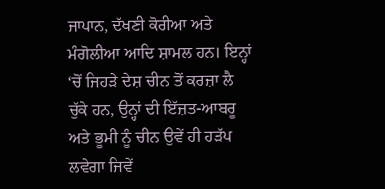ਜਾਪਾਨ, ਦੱਖਣੀ ਕੋਰੀਆ ਅਤੇ ਮੰਗੋਲੀਆ ਆਦਿ ਸ਼ਾਮਲ ਹਨ। ਇਨ੍ਹਾਂ ‘ਚੋਂ ਜਿਹੜੇ ਦੇਸ਼ ਚੀਨ ਤੋਂ ਕਰਜ਼ਾ ਲੈ ਚੁੱਕੇ ਹਨ, ਉਨ੍ਹਾਂ ਦੀ ਇੱਜ਼ਤ-ਆਬਰੂ ਅਤੇ ਭੂਮੀ ਨੂੰ ਚੀਨ ਉਵੇਂ ਹੀ ਹੜੱਪ ਲਵੇਗਾ ਜਿਵੇਂ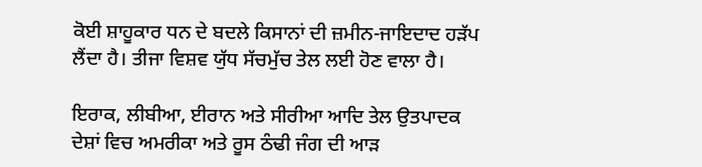ਕੋਈ ਸ਼ਾਹੂਕਾਰ ਧਨ ਦੇ ਬਦਲੇ ਕਿਸਾਨਾਂ ਦੀ ਜ਼ਮੀਨ-ਜਾਇਦਾਦ ਹੜੱਪ ਲੈਂਦਾ ਹੈ। ਤੀਜਾ ਵਿਸ਼ਵ ਯੁੱਧ ਸੱਚਮੁੱਚ ਤੇਲ ਲਈ ਹੋਣ ਵਾਲਾ ਹੈ।

ਇਰਾਕ, ਲੀਬੀਆ, ਈਰਾਨ ਅਤੇ ਸੀਰੀਆ ਆਦਿ ਤੇਲ ਉਤਪਾਦਕ ਦੇਸ਼ਾਂ ਵਿਚ ਅਮਰੀਕਾ ਅਤੇ ਰੂਸ ਠੰਢੀ ਜੰਗ ਦੀ ਆੜ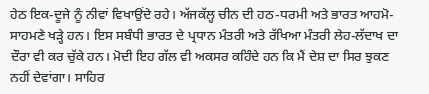ਹੇਠ ਇਕ-ਦੂਜੇ ਨੂੰ ਨੀਵਾਂ ਵਿਖਾਉਂਦੇ ਰਹੇ। ਅੱਜਕੱਲ੍ਹ ਚੀਨ ਦੀ ਹਠ-ਧਰਮੀ ਅਤੇ ਭਾਰਤ ਆਹਮੋ-ਸਾਹਮਣੇ ਖੜ੍ਹੇ ਹਨ। ਇਸ ਸਬੰਧੀ ਭਾਰਤ ਦੇ ਪ੍ਰਧਾਨ ਮੰਤਰੀ ਅਤੇ ਰੱਖਿਆ ਮੰਤਰੀ ਲੇਹ-ਲੱਦਾਖ ਦਾ ਦੌਰਾ ਵੀ ਕਰ ਚੁੱਕੇ ਹਨ। ਮੋਦੀ ਇਹ ਗੱਲ ਵੀ ਅਕਸਰ ਕਹਿੰਦੇ ਹਨ ਕਿ ਮੈਂ ਦੇਸ਼ ਦਾ ਸਿਰ ਝੁਕਣ ਨਹੀਂ ਦੇਵਾਂਗਾ। ਸਾਹਿਰ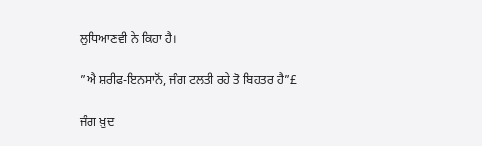ਲੁਧਿਆਣਵੀ ਨੇ ਕਿਹਾ ਹੈ।

”ਐ ਸ਼ਰੀਫ-ਇਨਸਾਨੋਂ, ਜੰਗ ਟਲਤੀ ਰਹੇ ਤੋ ਬਿਹਤਰ ਹੈ”£

ਜੰਗ ਖ਼ੁਦ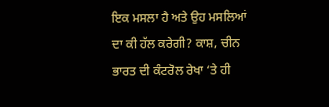ਇਕ ਮਸਲਾ ਹੈ ਅਤੇ ਉਹ ਮਸਲਿਆਂ ਦਾ ਕੀ ਹੱਲ ਕਰੇਗੀ? ਕਾਸ਼, ਚੀਨ ਭਾਰਤ ਦੀ ਕੰਟਰੋਲ ਰੇਖਾ ‘ਤੇ ਹੀ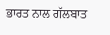ਭਾਰਤ ਨਾਲ ਗੱਲਬਾਤ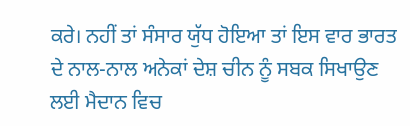ਕਰੇ। ਨਹੀਂ ਤਾਂ ਸੰਸਾਰ ਯੁੱਧ ਹੋਇਆ ਤਾਂ ਇਸ ਵਾਰ ਭਾਰਤ ਦੇ ਨਾਲ-ਨਾਲ ਅਨੇਕਾਂ ਦੇਸ਼ ਚੀਨ ਨੂੰ ਸਬਕ ਸਿਖਾਉਣ ਲਈ ਮੈਦਾਨ ਵਿਚ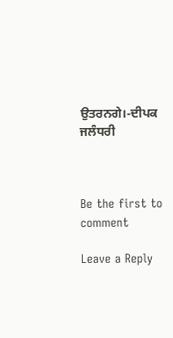ਉਤਰਨਗੇ।-ਦੀਪਕ ਜਲੰਧਰੀ



Be the first to comment

Leave a Reply